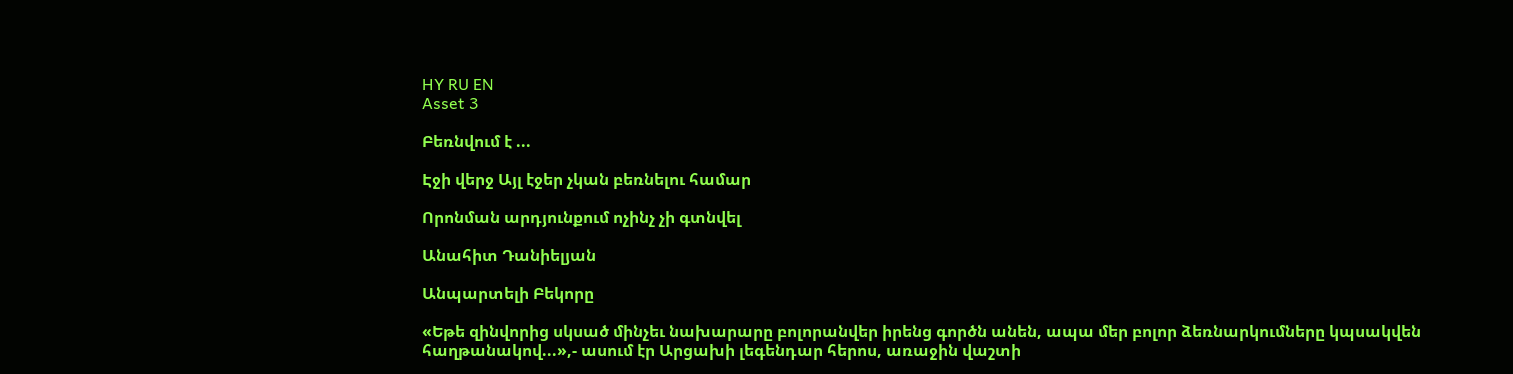HY RU EN
Asset 3

Բեռնվում է ...

Էջի վերջ Այլ էջեր չկան բեռնելու համար

Որոնման արդյունքում ոչինչ չի գտնվել

Անահիտ Դանիելյան

Անպարտելի Բեկորը

«Եթե զինվորից սկսած մինչեւ նախարարը բոլորանվեր իրենց գործն անեն, ապա մեր բոլոր ձեռնարկումները կպսակվեն հաղթանակով...»,- ասում էր Արցախի լեգենդար հերոս, առաջին վաշտի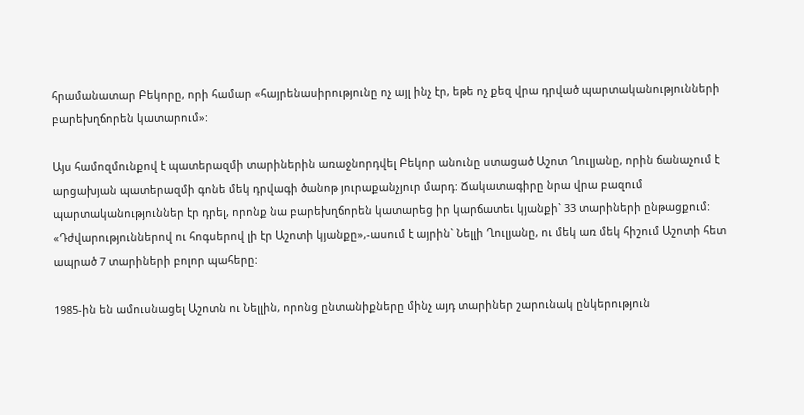հրամանատար Բեկորը, որի համար «հայրենասիրությունը ոչ այլ ինչ էր, եթե ոչ քեզ վրա դրված պարտականությունների բարեխղճորեն կատարում»:

Այս համոզմունքով է պատերազմի տարիներին առաջնորդվել Բեկոր անունը ստացած Աշոտ Ղուլյանը, որին ճանաչում է արցախյան պատերազմի գոնե մեկ դրվագի ծանոթ յուրաքանչյուր մարդ: Ճակատագիրը նրա վրա բազում պարտականություններ էր դրել, որոնք նա բարեխղճորեն կատարեց իր կարճատեւ կյանքի` 33 տարիների ընթացքում: «Դժվարություններով ու հոգսերով լի էր Աշոտի կյանքը»,-ասում է այրին` Նելլի Ղուլյանը, ու մեկ առ մեկ հիշում Աշոտի հետ ապրած 7 տարիների բոլոր պահերը:

1985-ին են ամուսնացել Աշոտն ու Նելլին, որոնց ընտանիքները մինչ այդ տարիներ շարունակ ընկերություն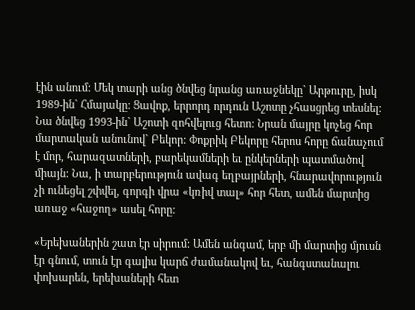էին անում: Մեկ տարի անց ծնվեց նրանց առաջնեկը` Արթուրը, իսկ 1989-ին` Հմայակը: Ցավոք, երրորդ որդուն Աշոտը չհասցրեց տեսնել: Նա ծնվեց 1993-ին` Աշոտի զոհվելուց հետո: Նրան մայրը կոչեց հոր մարտական անունով` Բեկոր: Փոքրիկ Բեկորը հերոս հորը ճանաչում է մոր, հարազատների, բարեկամների եւ ընկերների պատմածով միայն: Նա, ի տարբերություն ավագ եղբայրների, հնարավորություն չի ունեցել շփվել, գորգի վրա «կռիվ տալ» հոր հետ, ամեն մարտից առաջ «հաջող» ասել հորը:

«Երեխաներին շատ էր սիրում: Ամեն անգամ, երբ մի մարտից մյուսն էր գնում, տուն էր գալիս կարճ ժամանակով եւ, հանգստանալու փոխարեն, երեխաների հետ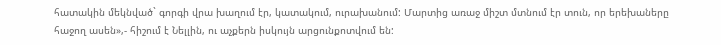հատակին մեկնված` գորգի վրա խաղում էր, կատակում, ուրախանում: Մարտից առաջ միշտ մտնում էր տուն, որ երեխաները հաջող ասեն»,- հիշում է Նելլին, ու աչքերն իսկույն արցունքոտվում են: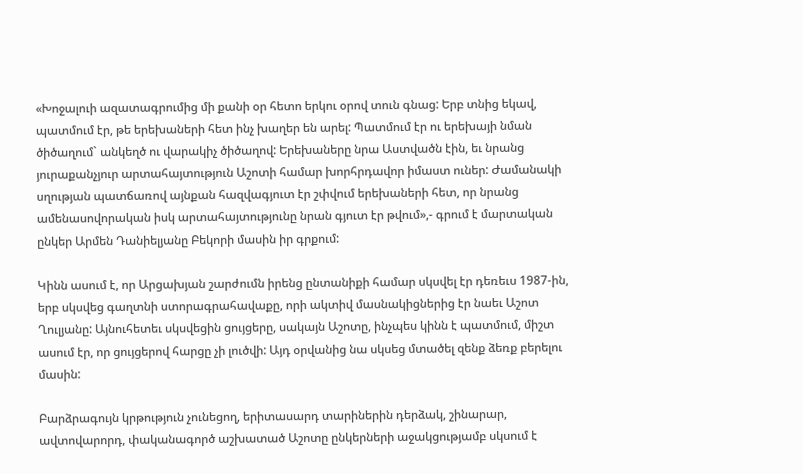«Խոջալուի ազատագրումից մի քանի օր հետո երկու օրով տուն գնաց: Երբ տնից եկավ, պատմում էր, թե երեխաների հետ ինչ խաղեր են արել: Պատմում էր ու երեխայի նման ծիծաղում` անկեղծ ու վարակիչ ծիծաղով: Երեխաները նրա Աստվածն էին, եւ նրանց յուրաքանչյուր արտահայտություն Աշոտի համար խորհրդավոր իմաստ ուներ: Ժամանակի սղության պատճառով այնքան հազվագյուտ էր շփվում երեխաների հետ, որ նրանց ամենասովորական իսկ արտահայտությունը նրան գյուտ էր թվում»,- գրում է մարտական ընկեր Արմեն Դանիելյանը Բեկորի մասին իր գրքում:

Կինն ասում է, որ Արցախյան շարժումն իրենց ընտանիքի համար սկսվել էր դեռեւս 1987-ին, երբ սկսվեց գաղտնի ստորագրահավաքը, որի ակտիվ մասնակիցներից էր նաեւ Աշոտ Ղուլյանը: Այնուհետեւ սկսվեցին ցույցերը, սակայն Աշոտը, ինչպես կինն է պատմում, միշտ ասում էր, որ ցույցերով հարցը չի լուծվի: Այդ օրվանից նա սկսեց մտածել զենք ձեռք բերելու մասին:

Բարձրագույն կրթություն չունեցող, երիտասարդ տարիներին դերձակ, շինարար, ավտովարորդ, փականագործ աշխատած Աշոտը ընկերների աջակցությամբ սկսում է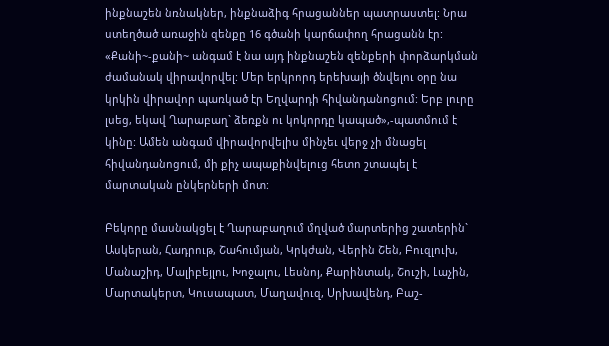ինքնաշեն նռնակներ, ինքնաձիգ հրացաններ պատրաստել: Նրա ստեղծած առաջին զենքը 16 գծանի կարճափող հրացանն էր: «Քանի~-քանի~ անգամ է նա այդ ինքնաշեն զենքերի փորձարկման ժամանակ վիրավորվել: Մեր երկրորդ երեխայի ծնվելու օրը նա կրկին վիրավոր պառկած էր Եղվարդի հիվանդանոցում: Երբ լուրը լսեց, եկավ Ղարաբաղ` ձեռքն ու կոկորդը կապած»,-պատմում է կինը: Ամեն անգամ վիրավորվելիս մինչեւ վերջ չի մնացել հիվանդանոցում, մի քիչ ապաքինվելուց հետո շտապել է մարտական ընկերների մոտ:

Բեկորը մասնակցել է Ղարաբաղում մղված մարտերից շատերին` Ասկերան, Հադրութ, Շահումյան, Կրկժան, Վերին Շեն, Բուզլուխ, Մանաշիդ, Մալիբեյլու, Խոջալու, Լեսնոյ, Քարինտակ, Շուշի, Լաչին, Մարտակերտ, Կուսապատ, Մաղավուզ, Սրխավենդ, Բաշ-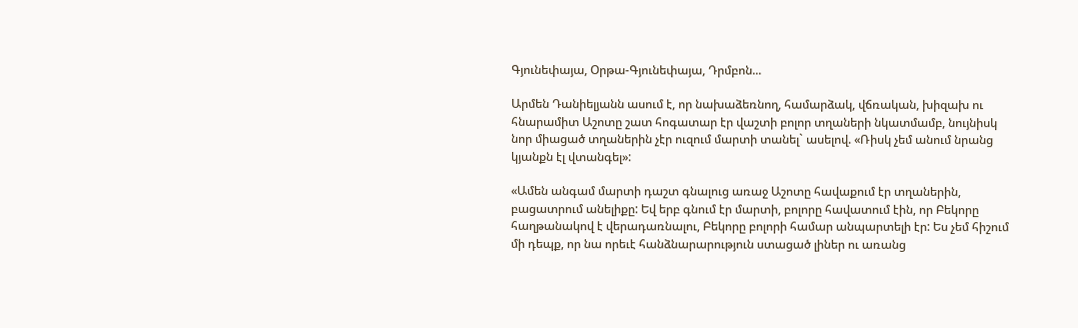Գյունեփայա, Օրթա-Գյունեփայա, Դրմբոն...

Արմեն Դանիելյանն ասում է, որ նախաձեռնող, համարձակ, վճռական, խիզախ ու հնարամիտ Աշոտը շատ հոգատար էր վաշտի բոլոր տղաների նկատմամբ, նույնիսկ նոր միացած տղաներին չէր ուզում մարտի տանել` ասելով. «Ռիսկ չեմ անում նրանց կյանքն էլ վտանգել»:

«Ամեն անգամ մարտի դաշտ գնալուց առաջ Աշոտը հավաքում էր տղաներին, բացատրում անելիքը: Եվ երբ գնում էր մարտի, բոլորը հավատում էին, որ Բեկորը հաղթանակով է վերադառնալու, Բեկորը բոլորի համար անպարտելի էր: Ես չեմ հիշում մի դեպք, որ նա որեւէ հանձնարարություն ստացած լիներ ու առանց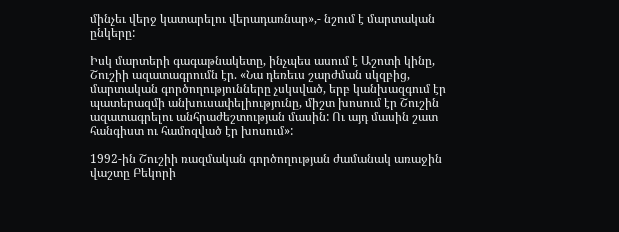մինչեւ վերջ կատարելու վերադառնար»,- նշում է մարտական ընկերը:

Իսկ մարտերի գագաթնակետը, ինչպես ասում է Աշոտի կինը, Շուշիի ազատագրումն էր. «Նա դեռեւս շարժման սկզբից, մարտական գործողությունները չսկսված, երբ կանխազգում էր պատերազմի անխուսափելիությունը, միշտ խոսում էր Շուշին ազատագրելու անհրաժեշտության մասին: Ու այդ մասին շատ հանգիստ ու համոզված էր խոսում»:

1992-ին Շուշիի ռազմական գործողության ժամանակ առաջին վաշտը Բեկորի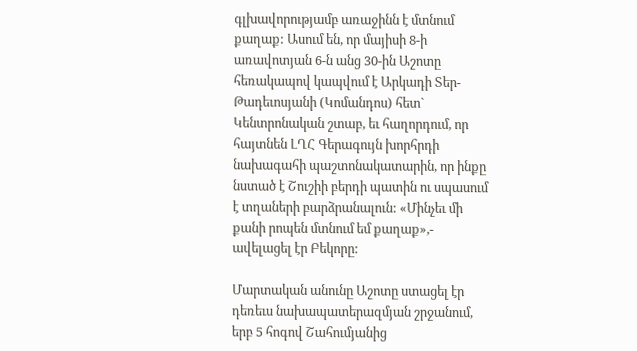գլխավորությամբ առաջինն է մտնում քաղաք: Ասում են, որ մայիսի 8-ի առավոտյան 6-ն անց 30-ին Աշոտը հեռակապով կապվում է Արկադի Տեր-Թադեւոսյանի (Կոմանդոս) հետ` Կենտրոնական շտաբ, եւ հաղորդում, որ հայտնեն ԼՂՀ Գերագույն խորհրդի նախագահի պաշտոնակատարին, որ ինքը նստած է Շուշիի բերդի պատին ու սպասում է տղաների բարձրանալուն: «Մինչեւ մի քանի րոպեն մտնում եմ քաղաք»,- ավելացել էր Բեկորը:

Մարտական անունը Աշոտը ստացել էր դեռեւս նախապատերազմյան շրջանում, երբ 5 հոգով Շահումյանից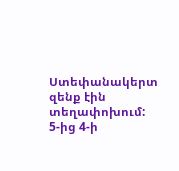Ստեփանակերտ զենք էին տեղափոխում: 5-ից 4-ի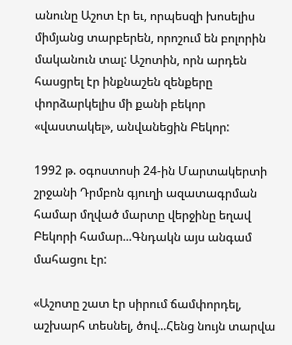անունը Աշոտ էր եւ, որպեսզի խոսելիս միմյանց տարբերեն, որոշում են բոլորին մականուն տալ: Աշոտին, որն արդեն հասցրել էր ինքնաշեն զենքերը փորձարկելիս մի քանի բեկոր «վաստակել», անվանեցին Բեկոր:

1992 թ. օգոստոսի 24-ին Մարտակերտի շրջանի Դրմբոն գյուղի ազատագրման համար մղված մարտը վերջինը եղավ Բեկորի համար...Գնդակն այս անգամ մահացու էր:

«Աշոտը շատ էր սիրում ճամփորդել, աշխարհ տեսնել, ծով...Հենց նույն տարվա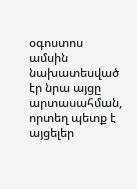օգոստոս ամսին նախատեսված էր նրա այցը արտասահման, որտեղ պետք է այցելեր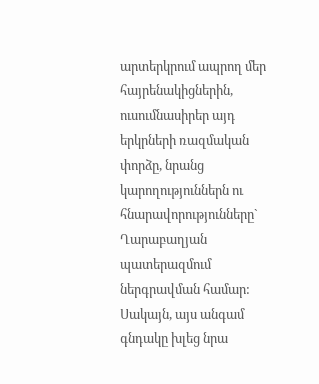արտերկրում ապրող մեր հայրենակիցներին, ուսումնասիրեր այդ երկրների ռազմական փորձը, նրանց կարողություններն ու հնարավորությունները` Ղարաբաղյան պատերազմում ներգրավման համար: Սակայն, այս անգամ գնդակը խլեց նրա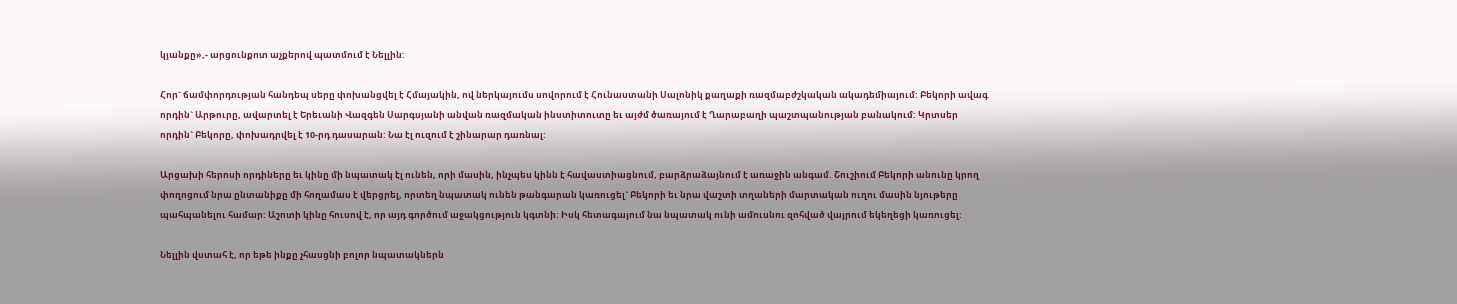կյանքը»,- արցունքոտ աչքերով պատմում է Նելլին:

Հոր` ճամփորդության հանդեպ սերը փոխանցվել է Հմայակին, ով ներկայումս սովորում է Հունաստանի Սալոնիկ քաղաքի ռազմաբժշկական ակադեմիայում: Բեկորի ավագ որդին` Արթուրը, ավարտել է Երեւանի Վազգեն Սարգսյանի անվան ռազմական ինստիտուտը եւ այժմ ծառայում է Ղարաբաղի պաշտպանության բանակում: Կրտսեր որդին` Բեկորը, փոխադրվել է 10-րդ դասարան: Նա էլ ուզում է շինարար դառնալ:

Արցախի հերոսի որդիները եւ կինը մի նպատակ էլ ունեն, որի մասին, ինչպես կինն է հավաստիացնում, բարձրաձայնում է առաջին անգամ. Շուշիում Բեկորի անունը կրող փողոցում նրա ընտանիքը մի հողամաս է վերցրել, որտեղ նպատակ ունեն թանգարան կառուցել` Բեկորի եւ նրա վաշտի տղաների մարտական ուղու մասին նյութերը պահպանելու համար: Աշոտի կինը հուսով է, որ այդ գործում աջակցություն կգտնի: Իսկ հետագայում նա նպատակ ունի ամուսնու զոհված վայրում եկեղեցի կառուցել:

Նելլին վստահ է, որ եթե ինքը չհասցնի բոլոր նպատակներն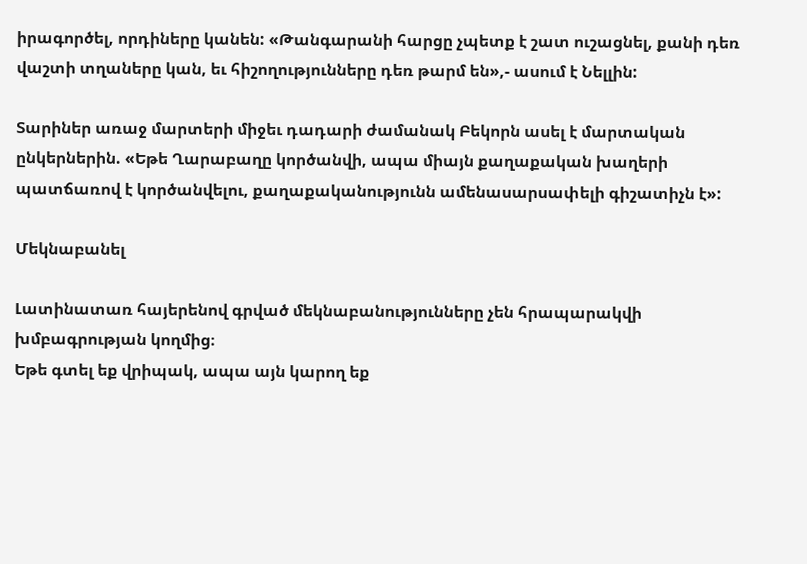իրագործել, որդիները կանեն: «Թանգարանի հարցը չպետք է շատ ուշացնել, քանի դեռ վաշտի տղաները կան, եւ հիշողությունները դեռ թարմ են»,- ասում է Նելլին:

Տարիներ առաջ մարտերի միջեւ դադարի ժամանակ Բեկորն ասել է մարտական ընկերներին. «Եթե Ղարաբաղը կործանվի, ապա միայն քաղաքական խաղերի պատճառով է կործանվելու, քաղաքականությունն ամենասարսափելի գիշատիչն է»:

Մեկնաբանել

Լատինատառ հայերենով գրված մեկնաբանությունները չեն հրապարակվի խմբագրության կողմից։
Եթե գտել եք վրիպակ, ապա այն կարող եք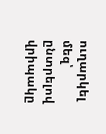ուղարկել մեզ՝ ընտրելով վրիպակը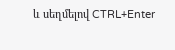և սեղմելով CTRL+Enter